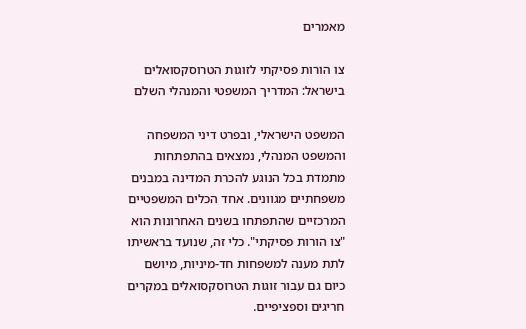מאמרים

צו הורות פסיקתי לזוגות הטרוסקסואלים בישראל: המדריך המשפטי והמנהלי השלם

המשפט הישראלי, ובפרט דיני המשפחה והמשפט המנהלי, נמצאים בהתפתחות מתמדת בכל הנוגע להכרת המדינה במבנים משפחתיים מגוונים. אחד הכלים המשפטיים המרכזיים שהתפתחו בשנים האחרונות הוא "צו הורות פסיקתי". כלי זה, שנועד בראשיתו לתת מענה למשפחות חד-מיניות, מיושם כיום גם עבור זוגות הטרוסקסואלים במקרים חריגים וספציפיים.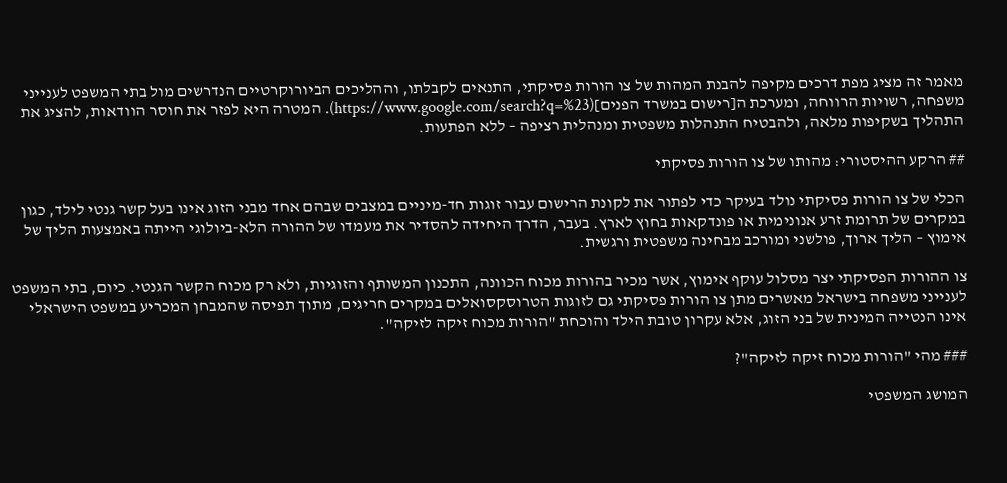מאמר זה מציג מפת דרכים מקיפה להבנת המהות של צו הורות פסיקתי, התנאים לקבלתו, וההליכים הביורוקרטיים הנדרשים מול בתי המשפט לענייני משפחה, רשויות הרווחה, ומערכת ה[רישום במשרד הפנים](https://www.google.com/search?q=%23). המטרה היא לפזר את חוסר הוודאות, להציג את התהליך בשקיפות מלאה, ולהבטיח התנהלות משפטית ומנהלית רציפה – ללא הפתעות.

## הרקע ההיסטורי: מהותו של צו הורות פסיקתי

הכלי של צו הורות פסיקתי נולד בעיקר כדי לפתור את לקונת הרישום עבור זוגות חד-מיניים במצבים שבהם אחד מבני הזוג אינו בעל קשר גנטי לילד, כגון במקרים של תרומת זרע אנונימית או פונדקאות בחוץ לארץ. בעבר, הדרך היחידה להסדיר את מעמדו של ההורה הלא-ביולוגי הייתה באמצעות הליך של אימוץ – הליך ארוך, פולשני ומורכב מבחינה משפטית ורגשית.

צו ההורות הפסיקתי יצר מסלול עוקף אימוץ, אשר מכיר בהורות מכוח הכוונה, התכנון המשותף והזוגיות, ולא רק מכוח הקשר הגנטי. כיום, בתי המשפט לענייני משפחה בישראל מאשרים מתן צו הורות פסיקתי גם לזוגות הטרוסקסואלים במקרים חריגים, מתוך תפיסה שהמבחן המכריע במשפט הישראלי אינו הנטייה המינית של בני הזוג, אלא עקרון טובת הילד והוכחת "הורות מכוח זיקה לזיקה".

### מהי "הורות מכוח זיקה לזיקה"?

המושג המשפטי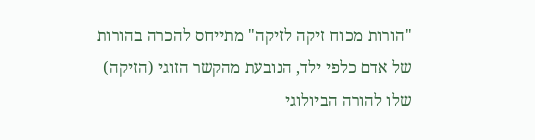"הורות מכוח זיקה לזיקה" מתייחס להכרה בהורות של אדם כלפי ילד, הנובעת מהקשר הזוגי (הזיקה) שלו להורה הביולוגי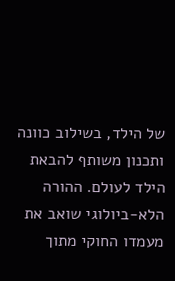של הילד, בשילוב כוונה ותכנון משותף להבאת הילד לעולם. ההורה הלא-ביולוגי שואב את מעמדו החוקי מתוך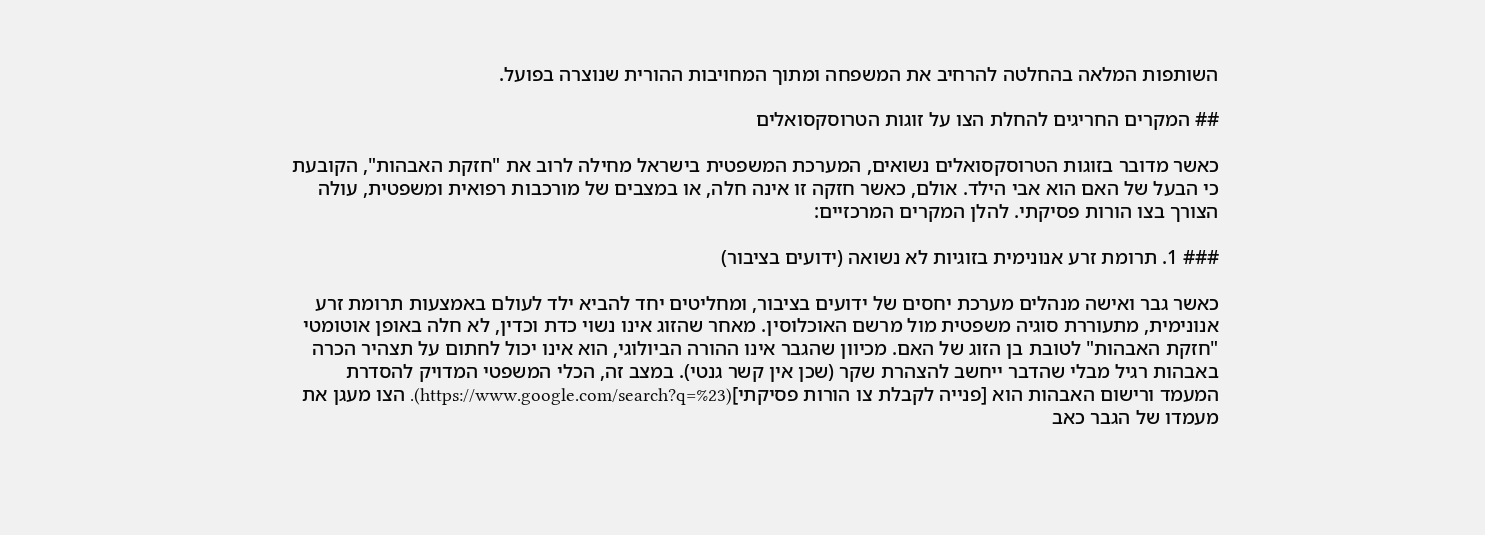השותפות המלאה בהחלטה להרחיב את המשפחה ומתוך המחויבות ההורית שנוצרה בפועל.

## המקרים החריגים להחלת הצו על זוגות הטרוסקסואלים

כאשר מדובר בזוגות הטרוסקסואלים נשואים, המערכת המשפטית בישראל מחילה לרוב את "חזקת האבהות", הקובעת כי הבעל של האם הוא אבי הילד. אולם, כאשר חזקה זו אינה חלה, או במצבים של מורכבות רפואית ומשפטית, עולה הצורך בצו הורות פסיקתי. להלן המקרים המרכזיים:

### 1. תרומת זרע אנונימית בזוגיות לא נשואה (ידועים בציבור)

כאשר גבר ואישה מנהלים מערכת יחסים של ידועים בציבור, ומחליטים יחד להביא ילד לעולם באמצעות תרומת זרע אנונימית, מתעוררת סוגיה משפטית מול מרשם האוכלוסין. מאחר שהזוג אינו נשוי כדת וכדין, לא חלה באופן אוטומטי "חזקת האבהות" לטובת בן הזוג של האם. מכיוון שהגבר אינו ההורה הביולוגי, הוא אינו יכול לחתום על תצהיר הכרה באבהות רגיל מבלי שהדבר ייחשב להצהרת שקר (שכן אין קשר גנטי). במצב זה, הכלי המשפטי המדויק להסדרת המעמד ורישום האבהות הוא [פנייה לקבלת צו הורות פסיקתי](https://www.google.com/search?q=%23). הצו מעגן את מעמדו של הגבר כאב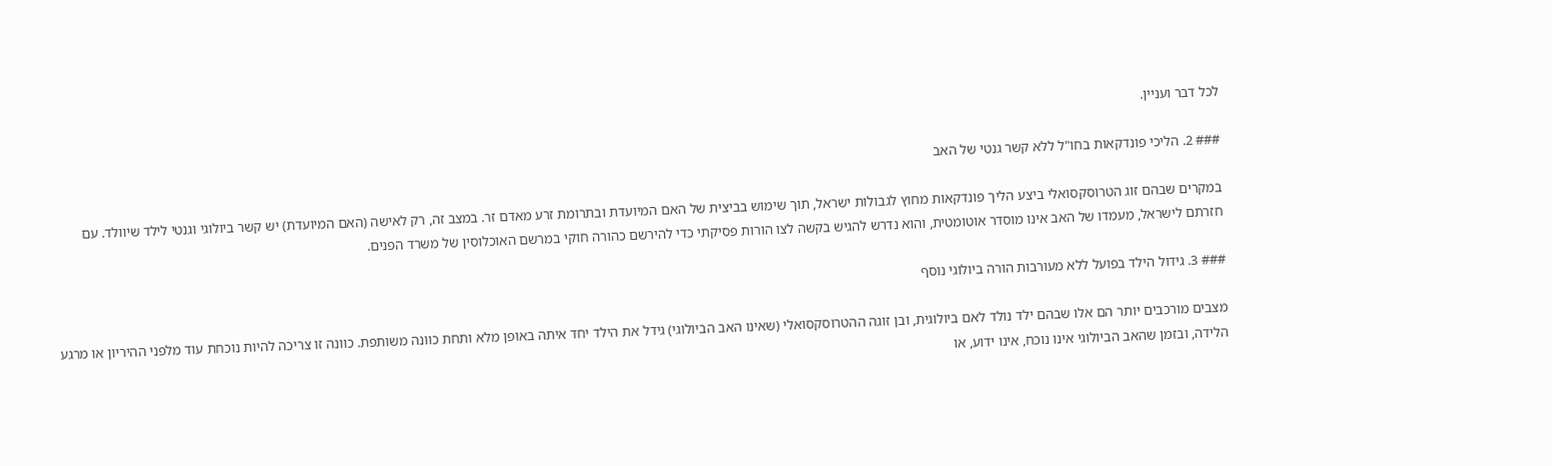לכל דבר ועניין.

### 2. הליכי פונדקאות בחו"ל ללא קשר גנטי של האב

במקרים שבהם זוג הטרוסקסואלי ביצע הליך פונדקאות מחוץ לגבולות ישראל, תוך שימוש בביצית של האם המיועדת ובתרומת זרע מאדם זר. במצב זה, רק לאישה (האם המיועדת) יש קשר ביולוגי וגנטי לילד שיוולד. עם חזרתם לישראל, מעמדו של האב אינו מוסדר אוטומטית, והוא נדרש להגיש בקשה לצו הורות פסיקתי כדי להירשם כהורה חוקי במרשם האוכלוסין של משרד הפנים.

### 3. גידול הילד בפועל ללא מעורבות הורה ביולוגי נוסף

מצבים מורכבים יותר הם אלו שבהם ילד נולד לאם ביולוגית, ובן זוגה ההטרוסקסואלי (שאינו האב הביולוגי) גידל את הילד יחד איתה באופן מלא ותחת כוונה משותפת. כוונה זו צריכה להיות נוכחת עוד מלפני ההיריון או מרגע הלידה, ובזמן שהאב הביולוגי אינו נוכח, אינו ידוע, או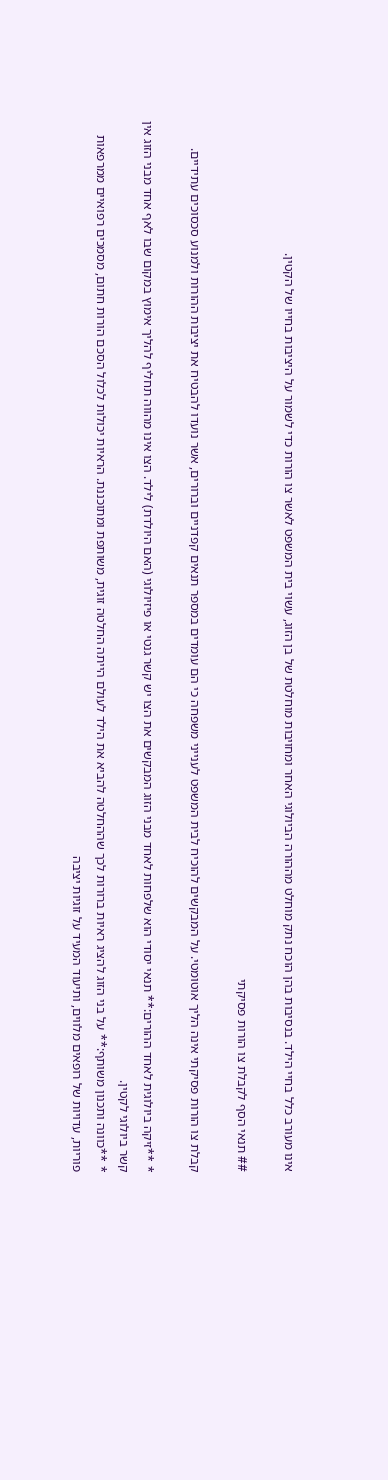אינו מעורב כלל בחיי הילד. בנסיבות בהן הוכח נתק מוחלט מההורה הביולוגי האחר ומחויבות מוחלטת של בן הזוג, עשוי בית המשפט לאשר צו הורות כדי לשמור על היציבות בחייו של הקטין.

## תנאי הסף לקבלת צו הורות פסיקתי

קבלת צו הורות פסיקתי אינה הליך אוטומטי. על המבקשים להוכיח לבית המשפט לענייני משפחה כי הם עומדים במספר תנאים קפדניים וברורים, אשר נועדו להבטיח את יציבות ההורות ולמנוע סכסוכים עתידיים.

* **זיקה ביולוגית לאחד ההורים:** תנאי יסודי הוא שלפחות לאחד מבני הזוג המבקשים את הצו יש קשר גנטי או פיזיולוגי (האם היולדת) לילד. הצו אינו מהווה תחליף להליך אימוץ במקום שבו לאף אחד מבני הזוג אין קשר ביולוגי לקטין.
* **כוונה ותכנון משותף:** על בני הזוג להציג ראיות ברורות לכך שההחלטה להביא את הילד לעולם הייתה החלטה זוגית, משותפת ומתוכננת. הראיות יכולות לכלול הסכם הורות חתום, מסמכים רפואיים ממרפאות פוריות, עדויות של רופאים מלווים, ותיעוד המעיד על זוגיות יציבה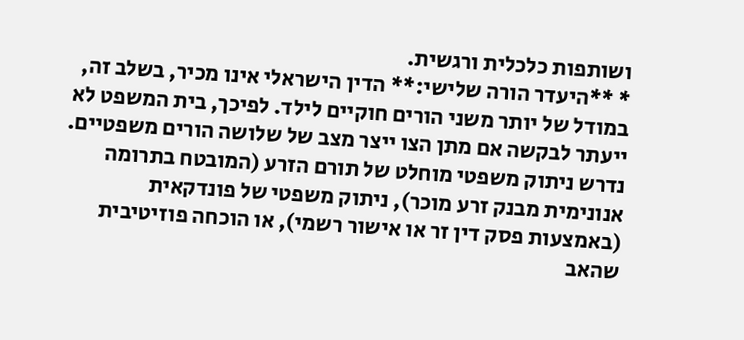ושותפות כלכלית ורגשית.
* **היעדר הורה שלישי:** הדין הישראלי אינו מכיר, בשלב זה, במודל של יותר משני הורים חוקיים לילד. לפיכך, בית המשפט לא ייעתר לבקשה אם מתן הצו ייצר מצב של שלושה הורים משפטיים. נדרש ניתוק משפטי מוחלט של תורם הזרע (המובטח בתרומה אנונימית מבנק זרע מוכר), ניתוק משפטי של פונדקאית (באמצעות פסק דין זר או אישור רשמי), או הוכחה פוזיטיבית שהאב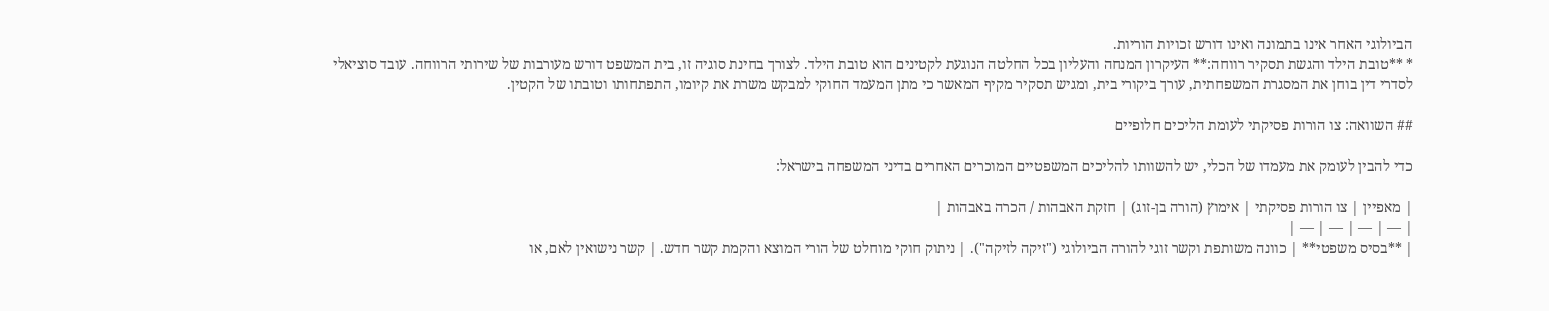הביולוגי האחר אינו בתמונה ואינו דורש זכויות הוריות.
* **טובת הילד והגשת תסקיר רווחה:** העיקרון המנחה והעליון בכל החלטה הנוגעת לקטינים הוא טובת הילד. לצורך בחינת סוגיה זו, בית המשפט דורש מעורבות של שירותי הרווחה. עובד סוציאלי לסדרי דין בוחן את המסגרת המשפחתית, עורך ביקורי בית, ומגיש תסקיר מקיף המאשר כי מתן המעמד החוקי למבקש משרת את קיומו, התפתחותו וטובתו של הקטין.

## השוואה: צו הורות פסיקתי לעומת הליכים חלופיים

כדי להבין לעומק את מעמדו של הכלי, יש להשוותו להליכים המשפטיים המוכרים האחרים בדיני המשפחה בישראל:

| מאפיין | צו הורות פסיקתי | אימוץ (הורה בן-זוג) | חזקת האבהות / הכרה באבהות |
| — | — | — | — |
| **בסיס משפטי** | כוונה משותפת וקשר זוגי להורה הביולוגי ("זיקה לזיקה"). | ניתוק חוקי מוחלט של הורי המוצא והקמת קשר חדש. | קשר נישואין לאם, או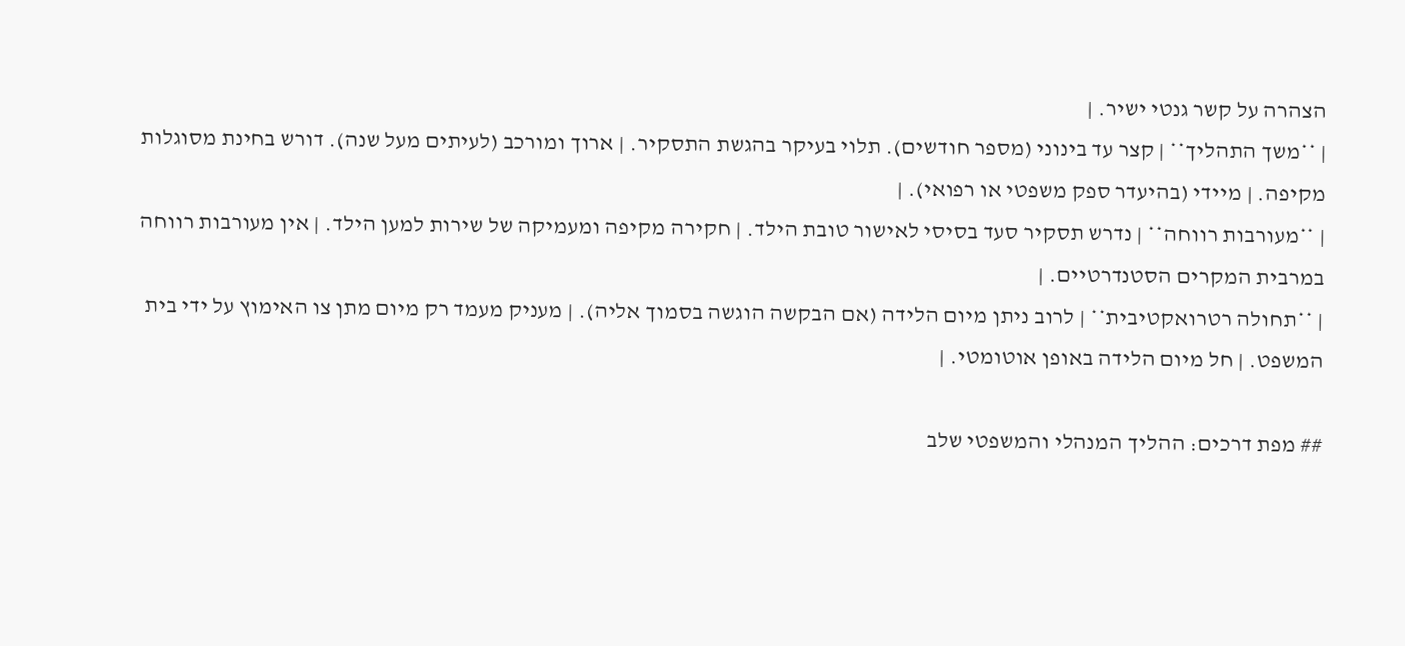הצהרה על קשר גנטי ישיר. |
| **משך התהליך** | קצר עד בינוני (מספר חודשים). תלוי בעיקר בהגשת התסקיר. | ארוך ומורכב (לעיתים מעל שנה). דורש בחינת מסוגלות מקיפה. | מיידי (בהיעדר ספק משפטי או רפואי). |
| **מעורבות רווחה** | נדרש תסקיר סעד בסיסי לאישור טובת הילד. | חקירה מקיפה ומעמיקה של שירות למען הילד. | אין מעורבות רווחה במרבית המקרים הסטנדרטיים. |
| **תחולה רטרואקטיבית** | לרוב ניתן מיום הלידה (אם הבקשה הוגשה בסמוך אליה). | מעניק מעמד רק מיום מתן צו האימוץ על ידי בית המשפט. | חל מיום הלידה באופן אוטומטי. |

## מפת דרכים: ההליך המנהלי והמשפטי שלב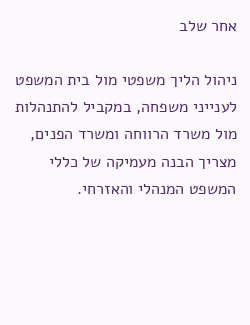אחר שלב

ניהול הליך משפטי מול בית המשפט לענייני משפחה, במקביל להתנהלות מול משרד הרווחה ומשרד הפנים, מצריך הבנה מעמיקה של כללי המשפט המנהלי והאזרחי.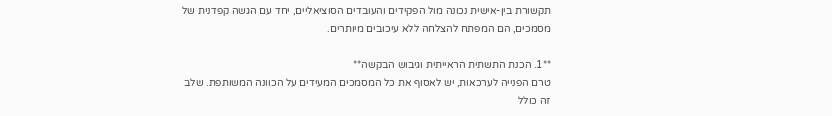תקשורת בין-אישית נכונה מול הפקידים והעובדים הסוציאליים, יחד עם הגשה קפדנית של מסמכים, הם המפתח להצלחה ללא עיכובים מיותרים.

**1. הכנת התשתית הראייתית וגיבוש הבקשה**
טרם הפנייה לערכאות, יש לאסוף את כל המסמכים המעידים על הכוונה המשותפת. שלב זה כולל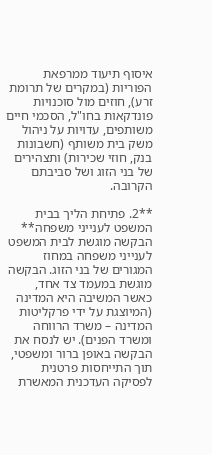איסוף תיעוד ממרפאת הפוריות (במקרים של תרומת זרע), חוזים מול סוכנויות פונדקאות בחו"ל, הסכמי חיים משותפים, עדויות על ניהול משק בית משותף (חשבונות בנק, חוזי שכירות) ותצהירים של בני הזוג ושל סביבתם הקרובה.

**2. פתיחת הליך בבית המשפט לענייני משפחה**
הבקשה מוגשת לבית המשפט לענייני משפחה במחוז המגורים של בני הזוג. הבקשה מוגשת במעמד צד אחד, כאשר המשיבה היא המדינה (המיוצגת על ידי פרקליטות המדינה – משרד הרווחה ומשרד הפנים). יש לנסח את הבקשה באופן ברור ומשפטי, תוך התייחסות פרטנית לפסיקה העדכנית המאשרת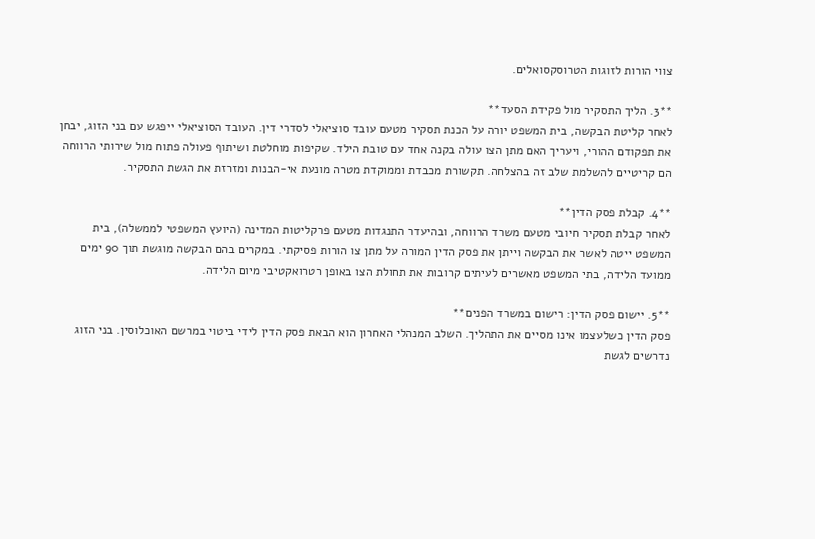צווי הורות לזוגות הטרוסקסואלים.

**3. הליך התסקיר מול פקידת הסעד**
לאחר קליטת הבקשה, בית המשפט יורה על הכנת תסקיר מטעם עובד סוציאלי לסדרי דין. העובד הסוציאלי ייפגש עם בני הזוג, יבחן את תפקודם ההורי, ויעריך האם מתן הצו עולה בקנה אחד עם טובת הילד. שקיפות מוחלטת ושיתוף פעולה פתוח מול שירותי הרווחה הם קריטיים להשלמת שלב זה בהצלחה. תקשורת מכבדת וממוקדת מטרה מונעת אי-הבנות ומזרזת את הגשת התסקיר.

**4. קבלת פסק הדין**
לאחר קבלת תסקיר חיובי מטעם משרד הרווחה, ובהיעדר התנגדות מטעם פרקליטות המדינה (היועץ המשפטי לממשלה), בית המשפט ייטה לאשר את הבקשה וייתן את פסק הדין המורה על מתן צו הורות פסיקתי. במקרים בהם הבקשה מוגשת תוך 90 ימים ממועד הלידה, בתי המשפט מאשרים לעיתים קרובות את תחולת הצו באופן רטרואקטיבי מיום הלידה.

**5. יישום פסק הדין: רישום במשרד הפנים**
פסק הדין כשלעצמו אינו מסיים את התהליך. השלב המנהלי האחרון הוא הבאת פסק הדין לידי ביטוי במרשם האוכלוסין. בני הזוג נדרשים לגשת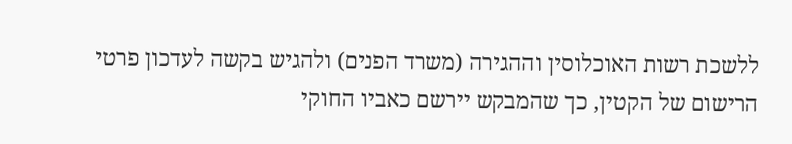ללשכת רשות האוכלוסין וההגירה (משרד הפנים) ולהגיש בקשה לעדכון פרטי הרישום של הקטין, כך שהמבקש יירשם כאביו החוקי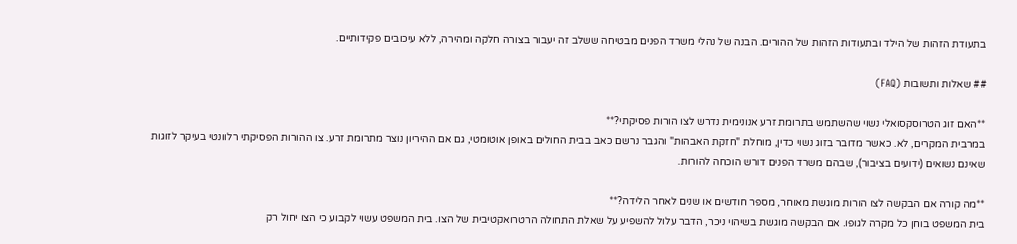בתעודת הזהות של הילד ובתעודות הזהות של ההורים. הבנה של נהלי משרד הפנים מבטיחה ששלב זה יעבור בצורה חלקה ומהירה, ללא עיכובים פקידותיים.

## שאלות ותשובות (FAQ)

**האם זוג הטרוסקסואלי נשוי שהשתמש בתרומת זרע אנונימית נדרש לצו הורות פסיקתי?**
במרבית המקרים, לא. כאשר מדובר בזוג נשוי כדין, מוחלת "חזקת האבהות" והגבר נרשם כאב בבית החולים באופן אוטומטי, גם אם ההיריון נוצר מתרומת זרע. צו ההורות הפסיקתי רלוונטי בעיקר לזוגות שאינם נשואים (ידועים בציבור), שבהם משרד הפנים דורש הוכחה להורות.

**מה קורה אם הבקשה לצו הורות מוגשת מאוחר, מספר חודשים או שנים לאחר הלידה?**
בית המשפט בוחן כל מקרה לגופו. אם הבקשה מוגשת בשיהוי ניכר, הדבר עלול להשפיע על שאלת התחולה הרטרואקטיבית של הצו. בית המשפט עשוי לקבוע כי הצו יחול רק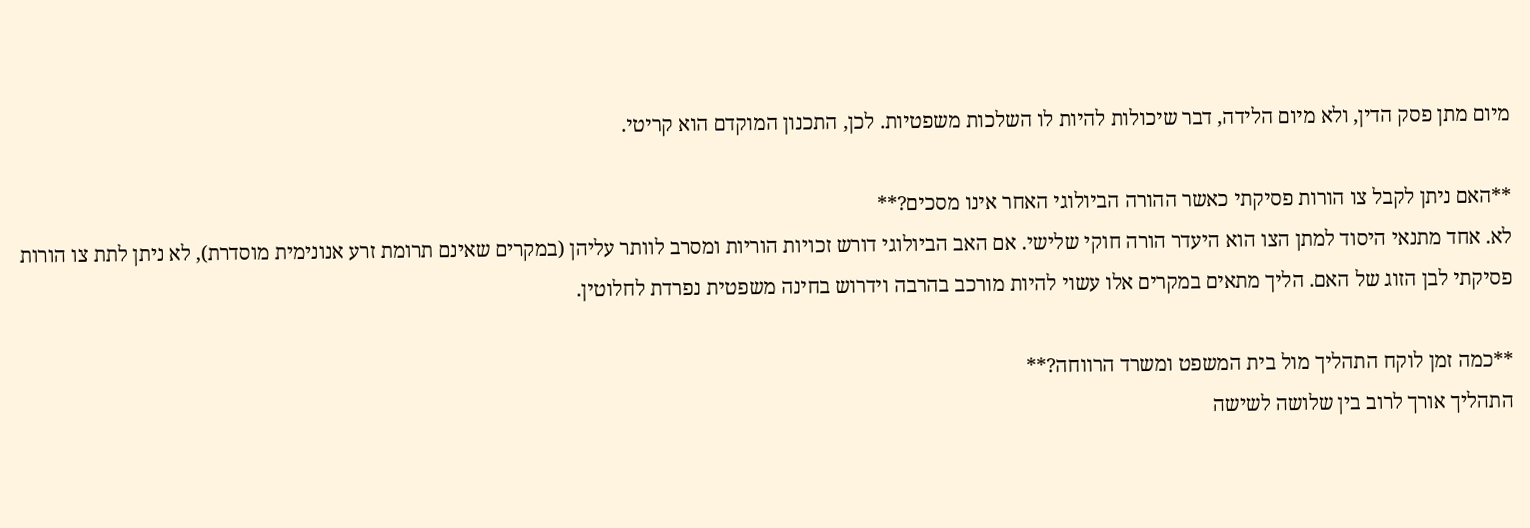מיום מתן פסק הדין, ולא מיום הלידה, דבר שיכולות להיות לו השלכות משפטיות. לכן, התכנון המוקדם הוא קריטי.

**האם ניתן לקבל צו הורות פסיקתי כאשר ההורה הביולוגי האחר אינו מסכים?**
לא. אחד מתנאי היסוד למתן הצו הוא היעדר הורה חוקי שלישי. אם האב הביולוגי דורש זכויות הוריות ומסרב לוותר עליהן (במקרים שאינם תרומת זרע אנונימית מוסדרת), לא ניתן לתת צו הורות פסיקתי לבן הזוג של האם. הליך מתאים במקרים אלו עשוי להיות מורכב בהרבה וידרוש בחינה משפטית נפרדת לחלוטין.

**כמה זמן לוקח התהליך מול בית המשפט ומשרד הרווחה?**
התהליך אורך לרוב בין שלושה לשישה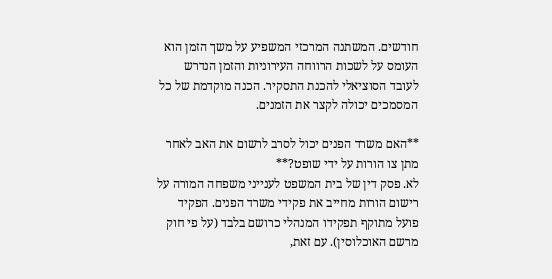חודשים. המשתנה המרכזי המשפיע על משך הזמן הוא העומס על לשכות הרווחה העירוניות והזמן הנדרש לעובד הסוציאלי להכנת התסקיר. הכנה מוקדמת של כל המסמכים יכולה לקצר את הזמנים.

**האם משרד הפנים יכול לסרב לרשום את האב לאחר מתן צו הורות על ידי שופט?**
לא. פסק דין של בית המשפט לענייני משפחה המורה על רישום הורות מחייב את פקידי משרד הפנים. הפקיד פועל מתוקף תפקידו המנהלי כרושם בלבד (על פי חוק מרשם האוכלוסין). עם זאת,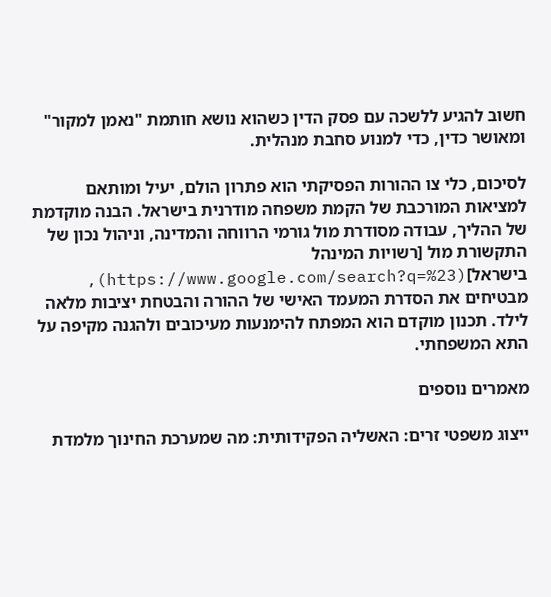חשוב להגיע ללשכה עם פסק הדין כשהוא נושא חותמת "נאמן למקור" ומאושר כדין, כדי למנוע סחבת מנהלית.

לסיכום, כלי צו ההורות הפסיקתי הוא פתרון הולם, יעיל ומותאם למציאות המורכבת של הקמת משפחה מודרנית בישראל. הבנה מוקדמת של ההליך, עבודה מסודרת מול גורמי הרווחה והמדינה, וניהול נכון של התקשורת מול [רשויות המינהל בישראל](https://www.google.com/search?q=%23), מבטיחים את הסדרת המעמד האישי של ההורה והבטחת יציבות מלאה לילד. תכנון מוקדם הוא המפתח להימנעות מעיכובים ולהגנה מקיפה על התא המשפחתי.

מאמרים נוספים

ייצוג משפטי זרים: האשליה הפקידותית: מה שמערכת החינוך מלמדת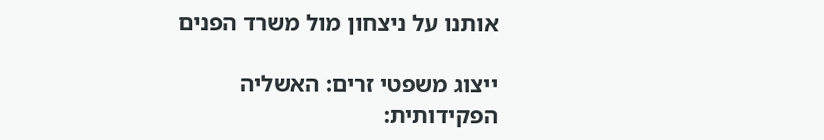אותנו על ניצחון מול משרד הפנים

ייצוג משפטי זרים: האשליה הפקידותית: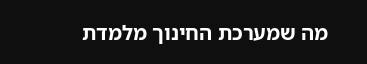מה שמערכת החינוך מלמדת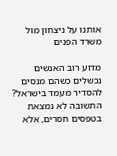אותנו על ניצחון מול משרד הפנים

מדוע רוב האנשים נכשלים כשהם מנסים להסדיר מעמד בישראל? התשובה לא נמצאת בטפסים חסרים, אלא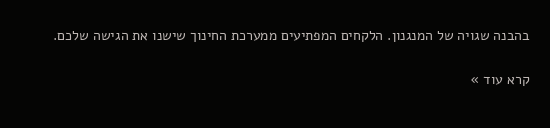בהבנה שגויה של המנגנון. הלקחים המפתיעים ממערכת החינוך שישנו את הגישה שלכם.

קרא עוד »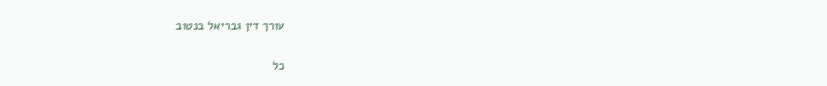עורך דין גבריאל בנטוב

כל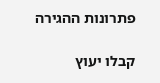פתרונות ההגירה

קבלו יעוץ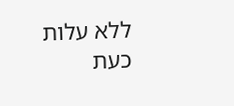ללא עלות כעת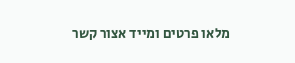מלאו פרטים ומייד אצור קשר